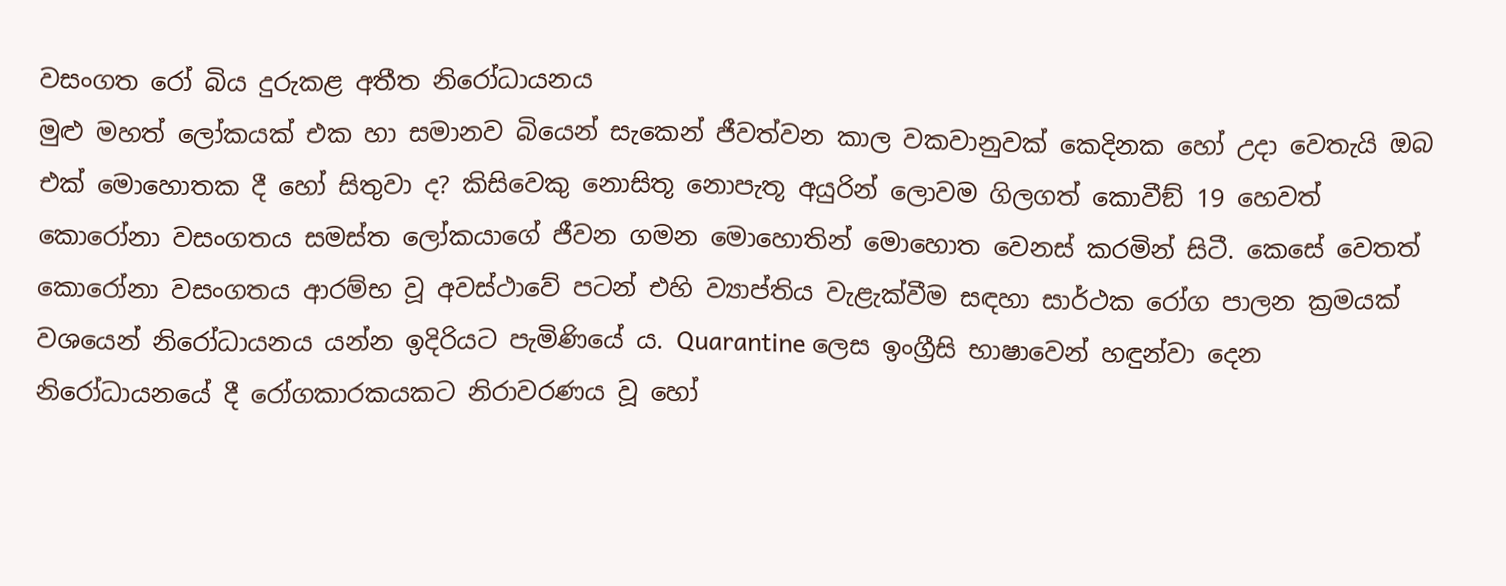වසංගත රෝ බිය දුරුකළ අතීත නිරෝධායනය
මුළු මහත් ලෝකයක් එක හා සමානව බියෙන් සැකෙන් ජීවත්වන කාල වකවානුවක් කෙදිනක හෝ උදා වෙතැයි ඔබ එක් මොහොතක දී හෝ සිතුවා ද? කිසිවෙකු නොසිතූ නොපැතූ අයුරින් ලොවම ගිලගත් කොවීඞ් 19 හෙවත් කොරෝනා වසංගතය සමස්ත ලෝකයාගේ ජීවන ගමන මොහොතින් මොහොත වෙනස් කරමින් සිටී. කෙසේ වෙතත් කොරෝනා වසංගතය ආරම්භ වූ අවස්ථාවේ පටන් එහි ව්‍යාප්තිය වැළැක්වීම සඳහා සාර්ථක රෝග පාලන ක්‍රමයක් වශයෙන් නිරෝධායනය යන්න ඉදිරියට පැමිණියේ ය. Quarantine ලෙස ඉංග්‍රීසි භාෂාවෙන් හඳුන්වා දෙන නිරෝධායනයේ දී රෝගකාරකයකට නිරාවරණය වූ හෝ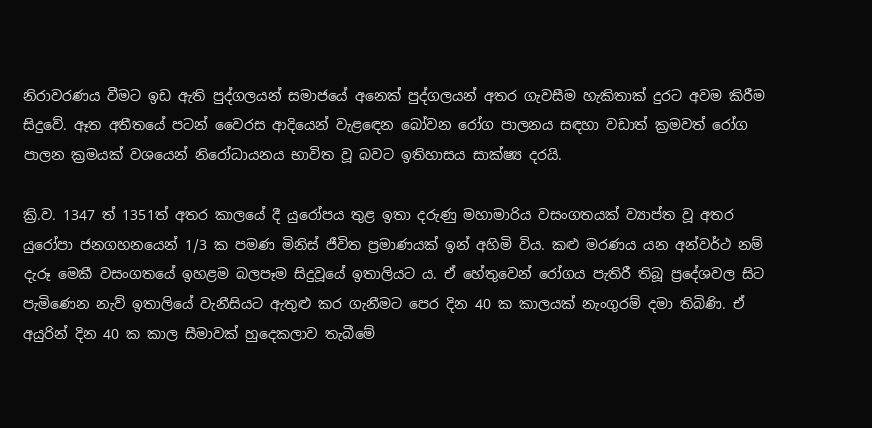නිරාවරණය වීමට ඉඩ ඇති පුද්ගලයන් සමාජයේ අනෙක් පුද්ගලයන් අතර ගැවසීම හැකිතාක් දුරට අවම කිරීම සිදුවේ. ඈත අතීතයේ පටන් වෛරස ආදියෙන් වැළඳෙන බෝවන රෝග පාලනය සඳහා වඩාත් ක්‍රමවත් රෝග පාලන ක්‍රමයක් වශයෙන් නිරෝධායනය භාවිත වූ බවට ඉතිහාසය සාක්ෂ්‍ය දරයි.

ක්‍රි.ව. 1347 ත් 1351ත් අතර කාලයේ දී යුරෝපය තුළ ඉතා දරුණු මහාමාරිය වසංගතයක් ව්‍යාප්ත වූ අතර යුරෝපා ජනගහනයෙන් 1/3 ක පමණ මිනිස් ජීවිත ප්‍රමාණයක් ඉන් අහිමි විය. කළු මරණය යන අන්වර්ථ නම් දැරූ මෙකී වසංගතයේ ඉහළම බලපෑම සිදුවූයේ ඉතාලියට ය. ඒ හේතුවෙන් රෝගය පැතිරී තිබූ ප්‍රදේශවල සිට පැමිණෙන නැව් ඉතාලියේ වැනීසියට ඇතුළු කර ගැනීමට පෙර දින 40 ක කාලයක් නැංගුරම් දමා තිබිණි. ඒ අයුරින් දින 40 ක කාල සීමාවක් හුදෙකලාව තැබීමේ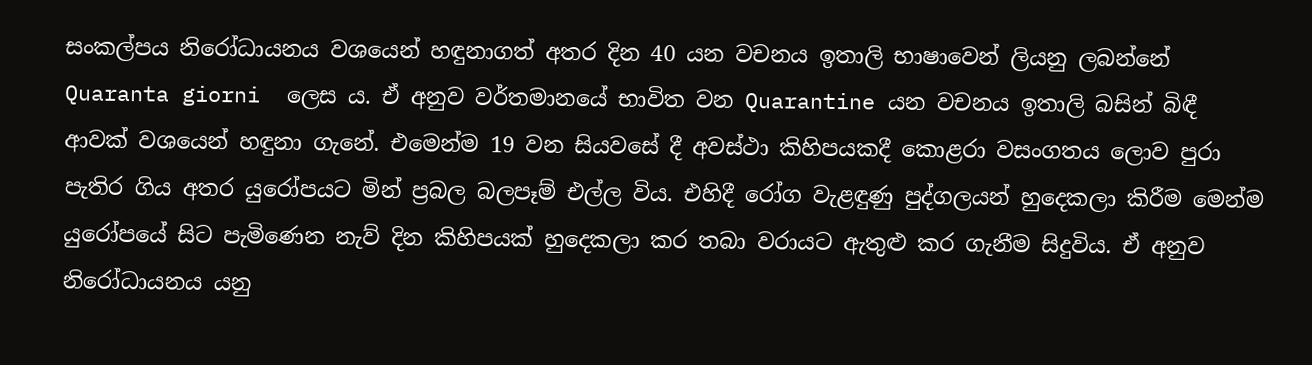සංකල්පය නිරෝධායනය වශයෙන් හඳුනාගත් අතර දින 40 යන වචනය ඉතාලි භාෂාවෙන් ලියනු ලබන්නේ Quaranta giorni  ලෙස ය. ඒ අනුව වර්තමානයේ භාවිත වන Quarantine යන වචනය ඉතාලි බසින් බිඳී ආවක් වශයෙන් හඳුනා ගැනේ. එමෙන්ම 19 වන සියවසේ දී අවස්ථා කිහිපයකදී කොළරා වසංගතය ලොව පුරා පැතිර ගිය අතර යුරෝපයට මින් ප්‍රබල බලපෑම් එල්ල විය. එහිදී රෝග වැළඳුණු පුද්ගලයන් හුදෙකලා කිරීම මෙන්ම යුරෝපයේ සිට පැමිණෙන නැව් දින කිහිපයක් හුදෙකලා කර තබා වරායට ඇතුළු කර ගැනීම සිදුවිය. ඒ අනුව නිරෝධායනය යනු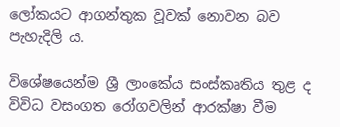ලෝකයට ආගන්තුක වූවක් නොවන බව පැහැදිලි ය.

විශේෂයෙන්ම ශ්‍රී ලාංකේය සංස්කෘතිය තුළ ද විවිධ වසංගත රෝගවලින් ආරක්ෂා වීම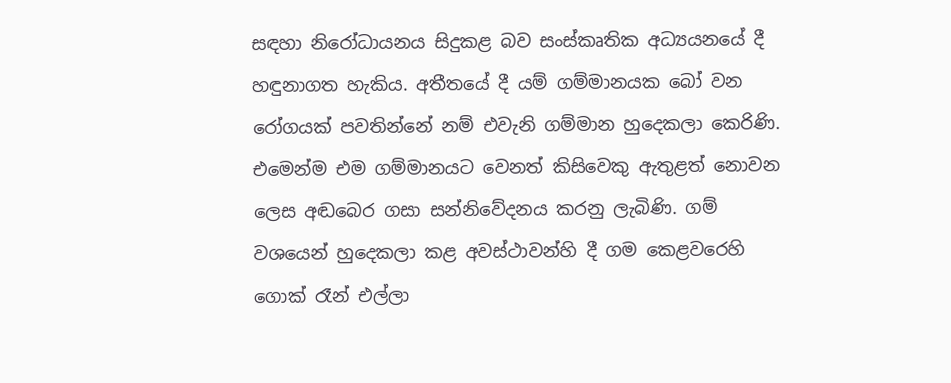සඳහා නිරෝධායනය සිදුකළ බව සංස්කෘතික අධ්‍යයනයේ දී හඳුනාගත හැකිය. අතීතයේ දී යම් ගම්මානයක බෝ වන රෝගයක් පවතින්නේ නම් එවැනි ගම්මාන හුදෙකලා කෙරිණි. එමෙන්ම එම ගම්මානයට වෙනත් කිසිවෙකු ඇතුළත් නොවන ලෙස අඬබෙර ගසා සන්නිවේදනය කරනු ලැබිණි. ගම් වශයෙන් හුදෙකලා කළ අවස්ථාවන්හි දී ගම කෙළවරෙහි ගොක් රෑන් එල්ලා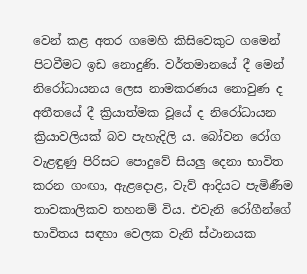වෙන් කළ අතර ගමෙහි කිසිවෙකුට ගමෙන් පිටවීමට ඉඩ නොදුණි. වර්තමානයේ දී මෙන් නිරෝධායනය ලෙස නාමකරණය නොවුණ ද අතීතයේ දී ක්‍රියාත්මක වූයේ ද නිරෝධායන ක්‍රියාවලියක් බව පැහැදිලි ය. බෝවන රෝග වැළඳුණු පිරිසට පොදුවේ සියලු දෙනා භාවිත කරන ගංඟා, ඇළදොළ, වැව් ආදියට පැමිණීම තාවකාලිකව තහනම් විය. එවැනි රෝගීන්ගේ භාවිතය සඳහා වෙලක වැනි ස්ථානයක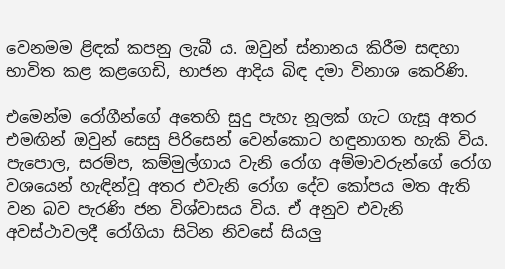වෙනමම ළිඳක් කපනු ලැබී ය. ඔවුන් ස්නානය කිරීම සඳහා භාවිත කළ කළගෙඩි, භාජන ආදිය බිඳ දමා විනාශ කෙරිණි.

එමෙන්ම රෝගීන්ගේ අතෙහි සුදු පැහැ නූලක් ගැට ගැසූ අතර එමඟින් ඔවුන් සෙසු පිරිසෙන් වෙන්කොට හඳුනාගත හැකි විය.
පැපොල, සරම්ප, කම්මුල්ගාය වැනි රෝග අම්මාවරුන්ගේ රෝග වශයෙන් හැඳින්වූ අතර එවැනි රෝග දේව කෝපය මත ඇති වන බව පැරණි ජන විශ්වාසය විය. ඒ අනුව එවැනි අවස්ථාවලදී රෝගියා සිටින නිවසේ සියලු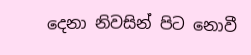දෙනා නිවසින් පිට නොවී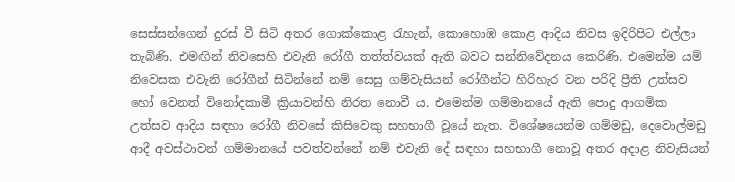සෙස්සන්ගෙන් දුරස් වී සිටි අතර ගොක්කොළ රැහැන්, කොහොඹ කොළ ආදිය නිවස ඉදිරිපිට එල්ලා තැබිණි. එමඟින් නිවසෙහි එවැනි රෝගී තත්ත්වයක් ඇති බවට සන්නිවේදනය කෙරිණි. එමෙන්ම යම් නිවෙසක එවැනි රෝගීන් සිටින්නේ නම් සෙසු ගම්වැසියන් රෝගීන්ට හිරිහැර වන පරිදි ප්‍රීති උත්සව හෝ වෙනත් විනෝදකාමී ක්‍රියාවන්හි නිරත නොවී ය. එමෙන්ම ගම්මානයේ ඇති පොදු ආගමික උත්සව ආදිය සඳහා රෝගී නිවසේ කිසිවෙකු සහභාගී වූයේ නැත. විශේෂයෙන්ම ගම්මඩු, දෙවොල්මඩු ආදී අවස්ථාවන් ගම්මානයේ පවත්වන්නේ නම් එවැනි දේ සඳහා සහභාගී නොවූ අතර අදාළ නිවැසියන්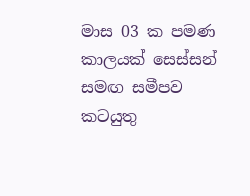මාස 03 ක පමණ කාලයක් සෙස්සන් සමඟ සමීපව කටයුතු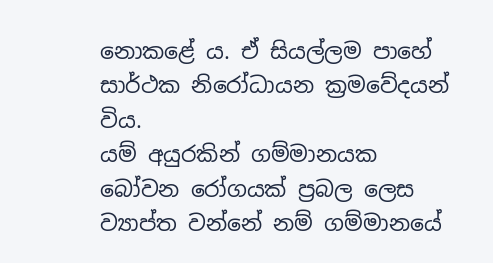නොකළේ ය. ඒ සියල්ලම පාහේ සාර්ථක නිරෝධායන ක්‍රමවේදයන් විය.
යම් අයුරකින් ගම්මානයක බෝවන රෝගයක් ප්‍රබල ලෙස ව්‍යාප්ත වන්නේ නම් ගම්මානයේ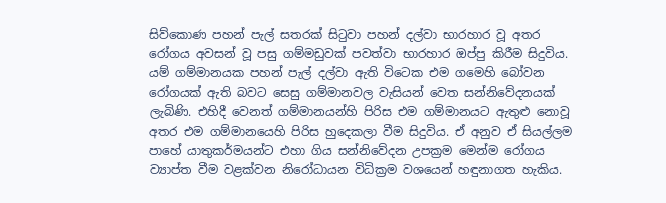සිව්කොණ පහන් පැල් සතරක් සිටුවා පහන් දල්වා භාරහාර වූ අතර රෝගය අවසන් වූ පසු ගම්මඩුවක් පවත්වා භාරහාර ඔප්පු කිරීම සිදුවිය. යම් ගම්මානයක පහන් පැල් දල්වා ඇති විටෙක එම ගමෙහි බෝවන රෝගයක් ඇති බවට සෙසු ගම්මානවල වැසියන් වෙත සන්නිවේදනයක් ලැබිණි. එහිදී වෙනත් ගම්මානයන්හි පිරිස එම ගම්මානයට ඇතුළු නොවූ අතර එම ගම්මානයෙහි පිරිස හුදෙකලා වීම සිදුවිය. ඒ අනුව ඒ සියල්ලම පාහේ යාතුකර්මයන්ට එහා ගිය සන්නිවේදන උපක්‍රම මෙන්ම රෝගය ව්‍යාප්ත වීම වළක්වන නිරෝධායන විධික්‍රම වශයෙන් හඳුනාගත හැකිය.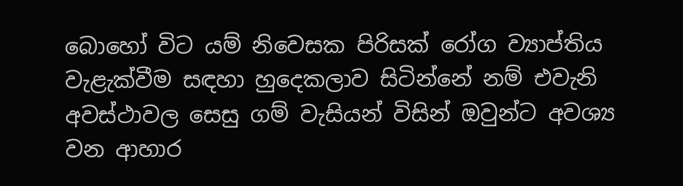බොහෝ විට යම් නිවෙසක පිරිසක් රෝග ව්‍යාප්තිය වැළැක්වීම සඳහා හුදෙකලාව සිටින්නේ නම් එවැනි අවස්ථාවල සෙසු ගම් වැසියන් විසින් ඔවුන්ට අවශ්‍ය වන ආහාර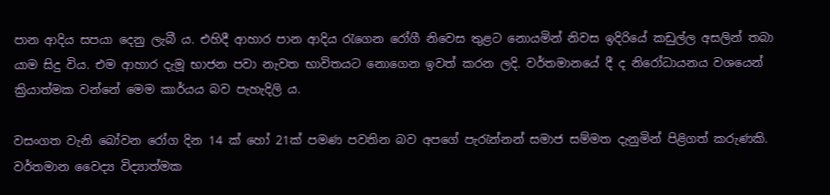පාන ආදිය සපයා දෙනු ලැබී ය. එහිදී ආහාර පාන ආදිය රැගෙන රෝගී නිවෙස තුළට නොයමින් නිවස ඉදිරියේ කඩුල්ල අසලින් තබා යාම සිදු විය. එම ආහාර දැමූ භාජන පවා නැවත භාවිතයට නොගෙන ඉවත් කරන ලදි. වර්තමානයේ දී ද නිරෝධායනය වශයෙන් ක්‍රියාත්මක වන්නේ මෙම කාර්යය බව පැහැදිලි ය.

වසංගත වැනි බෝවන රෝග දින 14 ක් හෝ 21ක් පමණ පවතින බව අපගේ පැරැන්නන් සමාජ සම්මත දැනුමින් පිළිගත් කරුණකි. වර්තමාන වෛද්‍ය විද්‍යාත්මක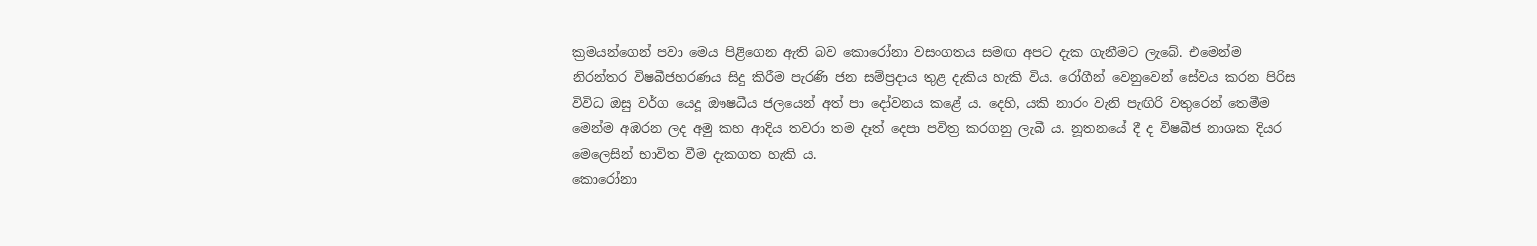ක්‍රමයන්ගෙන් පවා මෙය පිළිගෙන ඇති බව කොරෝනා වසංගතය සමඟ අපට දැක ගැනීමට ලැබේ. එමෙන්ම නිරන්තර විෂබීජහරණය සිදු කිරීම පැරණි ජන සම්ප්‍රදාය තුළ දැකිය හැකි විය. රෝගීන් වෙනුවෙන් සේවය කරන පිරිස විවිධ ඔසු වර්ග යෙදූ ඖෂධීය ජලයෙන් අත් පා දෝවනය කළේ ය. දෙහි, යකි නාරං වැනි පැඟිරි වතුරෙන් තෙමීම මෙන්ම අඹරන ලද අමු කහ ආදිය තවරා තම දෑත් දෙපා පවිත්‍ර කරගනු ලැබී ය. නූතනයේ දී ද විෂබීජ නාශක දියර මෙලෙසින් භාවිත වීම දැකගත හැකි ය.
කොරෝනා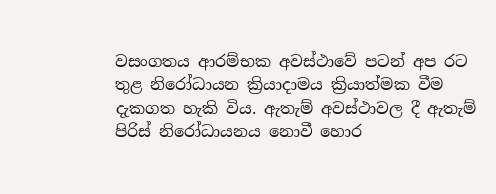වසංගතය ආරම්භක අවස්ථාවේ පටන් අප රට තුළ නිරෝධායන ක්‍රියාදාමය ක්‍රියාත්මක වීම දැකගත හැකි විය. ඇතැම් අවස්ථාවල දී ඇතැම් පිරිස් නිරෝධායනය නොවී හොර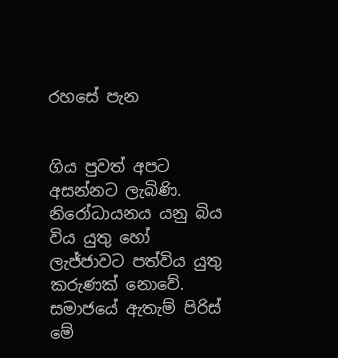රහසේ පැන


ගිය පුවත් අපට අසන්නට ලැබිණි. නිරෝධායනය යනු බිය විය යුතු හෝ ලැජ්ජාවට පත්විය යුතු කරුණක් නොවේ. සමාජයේ ඇතැම් පිරිස් මේ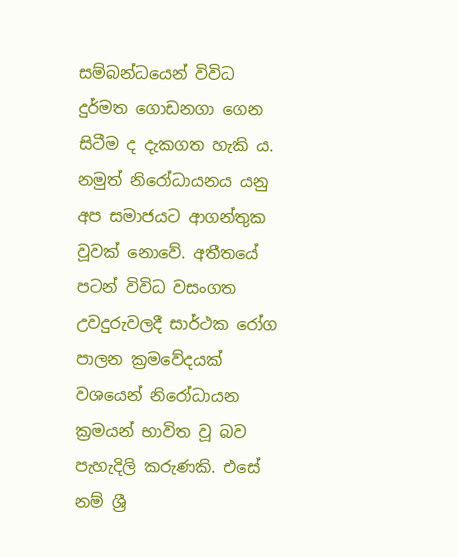සම්බන්ධයෙන් විවිධ දුර්මත ගොඩනගා ගෙන සිටීම ද දැකගත හැකි ය. නමුත් නිරෝධායනය යනු අප සමාජයට ආගන්තුක වූවක් නොවේ. අතීතයේ පටන් විවිධ වසංගත උවදුරුවලදී සාර්ථක රෝග පාලන ක්‍රමවේදයක් වශයෙන් නිරෝධායන ක්‍රමයන් භාවිත වූ බව පැහැදිලි කරුණකි. එසේ නම් ශ්‍රී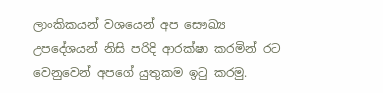ලාංකිකයන් වශයෙන් අප සෞඛ්‍ය උපදේශයන් නිසි පරිදි ආරක්ෂා කරමින් රට වෙනුවෙන් අපගේ යුතුකම ඉටු කරමු.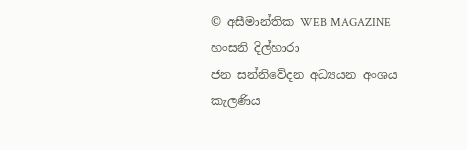© අසීමාන්තික WEB MAGAZINE
හංසනි දිල්හාරා
ජන සන්නිවේදන අධ්‍යයන අංශය
කැලණිය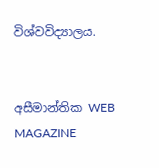විශ්වවිද්‍යාලය.


අසීමාන්තික WEB MAGAZINE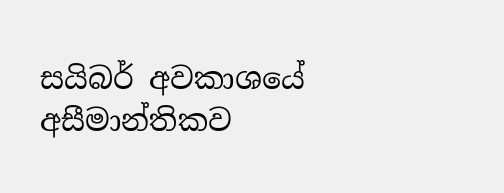සයිබර් අවකාශයේ අසීමාන්තිකව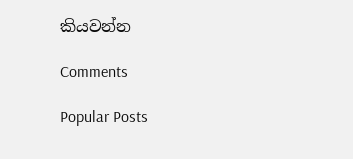කියවන්න

Comments

Popular Posts